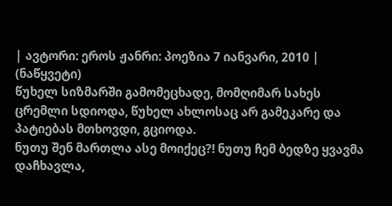| ავტორი: ეროს ჟანრი: პოეზია 7 იანვარი, 2010 |
(ნაწყვეტი)
წუხელ სიზმარში გამომეცხადე, მომღიმარ სახეს ცრემლი სდიოდა, წუხელ ახლოსაც არ გამეკარე და პატიებას მთხოვდი, გციოდა.
ნუთუ შენ მართლა ასე მოიქეც?! ნუთუ ჩემ ბედზე ყვავმა დაჩხავლა,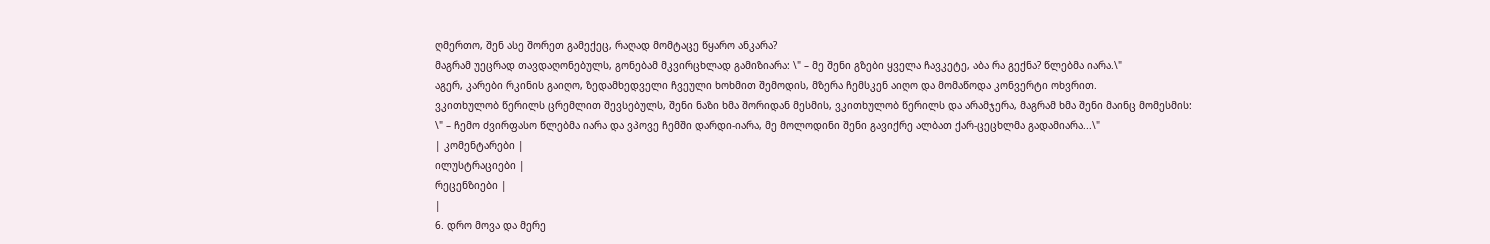ღმერთო, შენ ასე შორეთ გამექეც, რაღად მომტაცე წყარო ანკარა?
მაგრამ უეცრად თავდაღონებულს, გონებამ მკვირცხლად გამიზიარა: \" – მე შენი გზები ყველა ჩავკეტე, აბა რა გექნა? წლებმა იარა.\"
აგერ, კარები რკინის გაიღო, ზედამხედველი ჩვეული ხოხმით შემოდის, მზერა ჩემსკენ აიღო და მომაწოდა კონვერტი ოხვრით.
ვკითხულობ წერილს ცრემლით შევსებულს, შენი ნაზი ხმა შორიდან მესმის, ვკითხულობ წერილს და არამჯერა, მაგრამ ხმა შენი მაინც მომესმის:
\" – ჩემო ძვირფასო წლებმა იარა და ვპოვე ჩემში დარდი-იარა, მე მოლოდინი შენი გავიქრე ალბათ ქარ-ცეცხლმა გადამიარა...\"
| კომენტარები |
ილუსტრაციები |
რეცენზიები |
|
6. დრო მოვა და მერე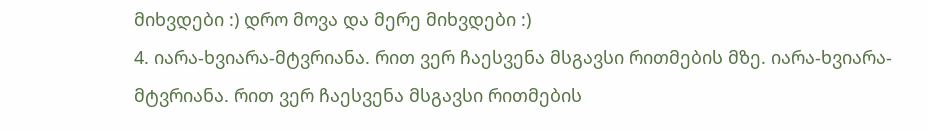მიხვდები :) დრო მოვა და მერე მიხვდები :)
4. იარა-ხვიარა-მტვრიანა. რით ვერ ჩაესვენა მსგავსი რითმების მზე. იარა-ხვიარა-მტვრიანა. რით ვერ ჩაესვენა მსგავსი რითმების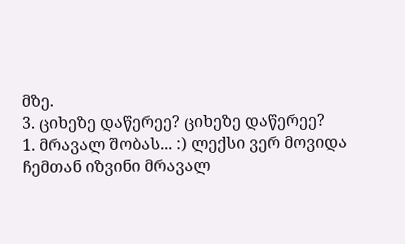მზე.
3. ციხეზე დაწერეე? ციხეზე დაწერეე?
1. მრავალ შობას... :) ლექსი ვერ მოვიდა ჩემთან იზვინი მრავალ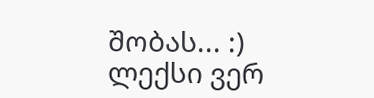შობას... :) ლექსი ვერ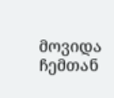მოვიდა ჩემთან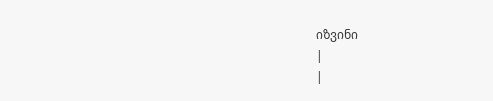იზვინი
|
|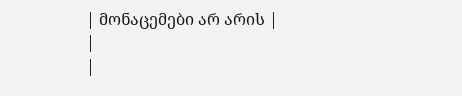| მონაცემები არ არის |
|
|